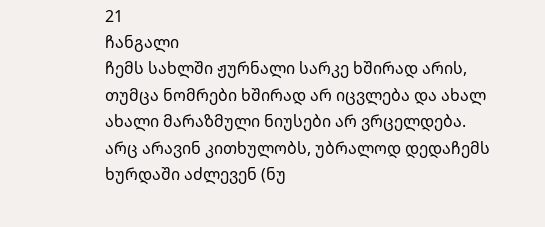21
ჩანგალი
ჩემს სახლში ჟურნალი სარკე ხშირად არის, თუმცა ნომრები ხშირად არ იცვლება და ახალ ახალი მარაზმული ნიუსები არ ვრცელდება. არც არავინ კითხულობს, უბრალოდ დედაჩემს ხურდაში აძლევენ (ნუ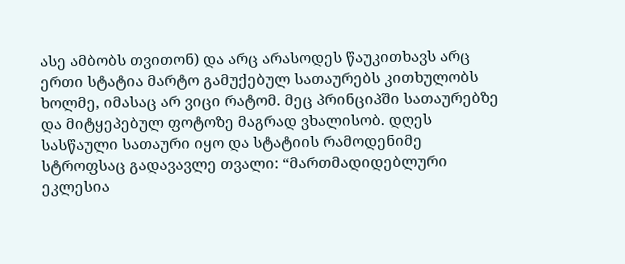ასე ამბობს თვითონ) და არც არასოდეს წაუკითხავს არც ერთი სტატია მარტო გამუქებულ სათაურებს კითხულობს ხოლმე, იმასაც არ ვიცი რატომ. მეც პრინციპში სათაურებზე და მიტყეპებულ ფოტოზე მაგრად ვხალისობ. დღეს სასწაული სათაური იყო და სტატიის რამოდენიმე სტროფსაც გადავავლე თვალი: “მართმადიდებლური ეკლესია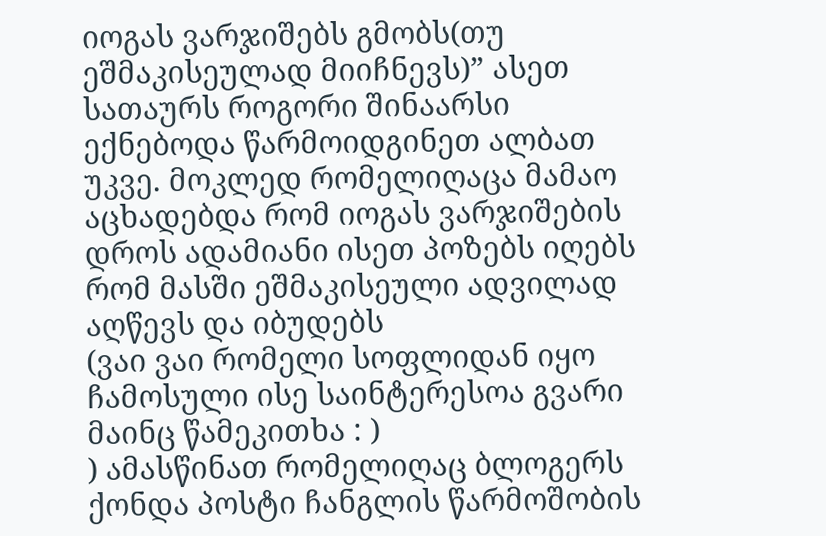იოგას ვარჯიშებს გმობს(თუ ეშმაკისეულად მიიჩნევს)” ასეთ სათაურს როგორი შინაარსი ექნებოდა წარმოიდგინეთ ალბათ უკვე. მოკლედ რომელიღაცა მამაო აცხადებდა რომ იოგას ვარჯიშების დროს ადამიანი ისეთ პოზებს იღებს რომ მასში ეშმაკისეული ადვილად აღწევს და იბუდებს
(ვაი ვაი რომელი სოფლიდან იყო ჩამოსული ისე საინტერესოა გვარი მაინც წამეკითხა : )
) ამასწინათ რომელიღაც ბლოგერს ქონდა პოსტი ჩანგლის წარმოშობის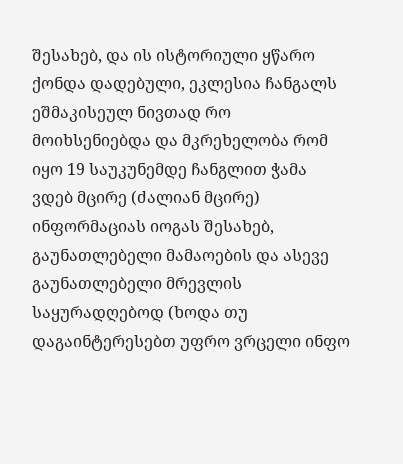შესახებ, და ის ისტორიული ყწარო ქონდა დადებული, ეკლესია ჩანგალს ეშმაკისეულ ნივთად რო მოიხსენიებდა და მკრეხელობა რომ იყო 19 საუკუნემდე ჩანგლით ჭამა
ვდებ მცირე (ძალიან მცირე) ინფორმაციას იოგას შესახებ, გაუნათლებელი მამაოების და ასევე გაუნათლებელი მრევლის საყურადღებოდ (ხოდა თუ დაგაინტერესებთ უფრო ვრცელი ინფო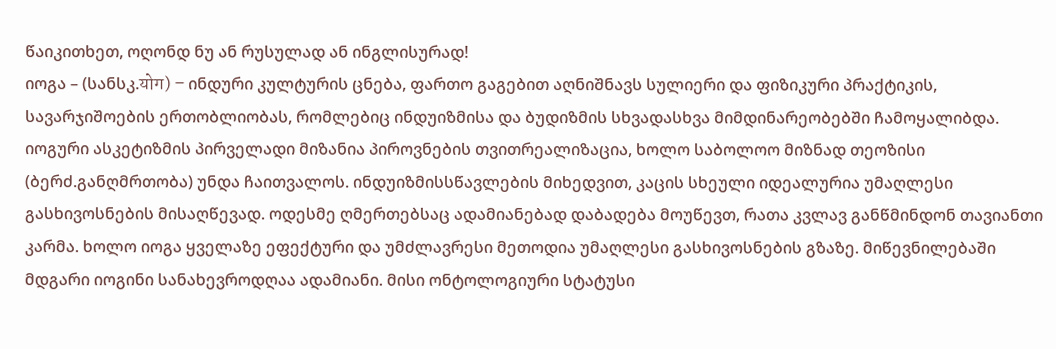წაიკითხეთ, ოღონდ ნუ ან რუსულად ან ინგლისურად!
იოგა – (სანსკ.योग) – ინდური კულტურის ცნება, ფართო გაგებით აღნიშნავს სულიერი და ფიზიკური პრაქტიკის, სავარჯიშოების ერთობლიობას, რომლებიც ინდუიზმისა და ბუდიზმის სხვადასხვა მიმდინარეობებში ჩამოყალიბდა. იოგური ასკეტიზმის პირველადი მიზანია პიროვნების თვითრეალიზაცია, ხოლო საბოლოო მიზნად თეოზისი (ბერძ.განღმრთობა) უნდა ჩაითვალოს. ინდუიზმისსწავლების მიხედვით, კაცის სხეული იდეალურია უმაღლესი გასხივოსნების მისაღწევად. ოდესმე ღმერთებსაც ადამიანებად დაბადება მოუწევთ, რათა კვლავ განწმინდონ თავიანთი კარმა. ხოლო იოგა ყველაზე ეფექტური და უმძლავრესი მეთოდია უმაღლესი გასხივოსნების გზაზე. მიწევნილებაში მდგარი იოგინი სანახევროდღაა ადამიანი. მისი ონტოლოგიური სტატუსი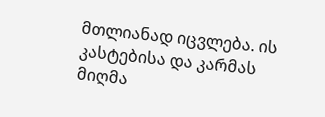მთლიანად იცვლება. ის კასტებისა და კარმას მიღმა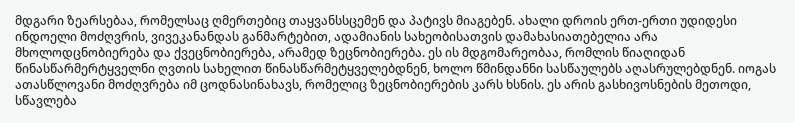მდგარი ზეარსებაა, რომელსაც ღმერთებიც თაყვანსსცემენ და პატივს მიაგებენ. ახალი დროის ერთ-ერთი უდიდესი ინდოელი მოძღვრის, ვივეკანანდას განმარტებით, ადამიანის სახეობისათვის დამახასიათებელია არა მხოლოდცნობიერება და ქვეცნობიერება, არამედ ზეცნობიერება. ეს ის მდგომარეობაა, რომლის წიაღიდან წინასწარმერტყველნი ღვთის სახელით წინასწარმეტყველებდნენ, ხოლო წმინდანნი სასწაულებს აღასრულებდნენ. იოგას ათასწლოვანი მოძღვრება იმ ცოდნასინახავს, რომელიც ზეცნობიერების კარს ხსნის. ეს არის გასხივოსნების მეთოდი, სწავლება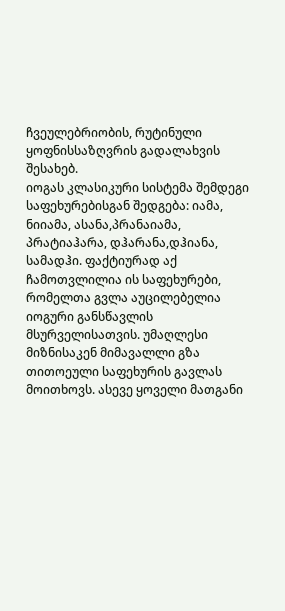ჩვეულებრიობის, რუტინული ყოფნისსაზღვრის გადალახვის შესახებ.
იოგას კლასიკური სისტემა შემდეგი საფეხურებისგან შედგება: იამა, ნიიამა, ასანა,პრანაიამა, პრატიაჰარა, დჰარანა,დჰიანა, სამადჰი. ფაქტიურად აქ ჩამოთვლილია ის საფეხურები, რომელთა გვლა აუცილებელია იოგური განსწავლის მსურველისათვის. უმაღლესი მიზნისაკენ მიმავალლი გზა თითოეული საფეხურის გავლას მოითხოვს. ასევე ყოველი მათგანი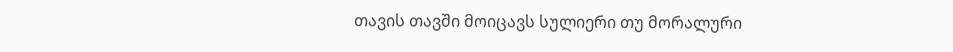თავის თავში მოიცავს სულიერი თუ მორალური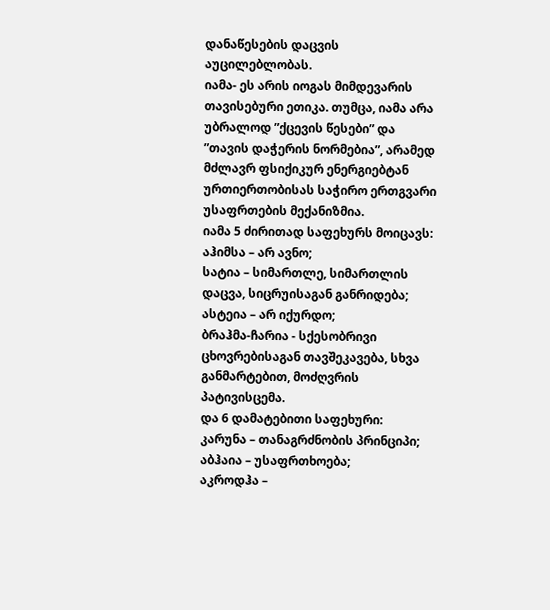დანაწესების დაცვის აუცილებლობას.
იამა- ეს არის იოგას მიმდევარის თავისებური ეთიკა. თუმცა, იამა არა უბრალოდ ”ქცევის წესები” და ”თავის დაჭერის ნორმებია”, არამედ მძლავრ ფსიქიკურ ენერგიებტან ურთიერთობისას საჭირო ერთგვარი უსაფრთების მექანიზმია.
იამა 5 ძირითად საფეხურს მოიცავს:
აჰიმსა – არ ავნო;
სატია – სიმართლე, სიმართლის დაცვა, სიცრუისაგან განრიდება;
ასტეია – არ იქურდო;
ბრაჰმა-ჩარია - სქესობრივი ცხოვრებისაგან თავშეკავება, სხვა განმარტებით, მოძღვრის პატივისცემა.
და 6 დამატებითი საფეხური:
კარუნა – თანაგრძნობის პრინციპი;
აბჰაია – უსაფრთხოება;
აკროდჰა –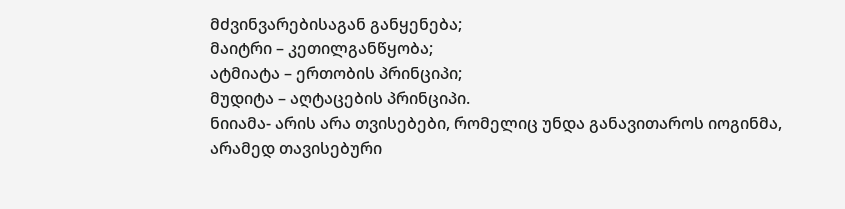მძვინვარებისაგან განყენება;
მაიტრი – კეთილგანწყობა;
ატმიატა – ერთობის პრინციპი;
მუდიტა – აღტაცების პრინციპი.
ნიიამა- არის არა თვისებები, რომელიც უნდა განავითაროს იოგინმა, არამედ თავისებური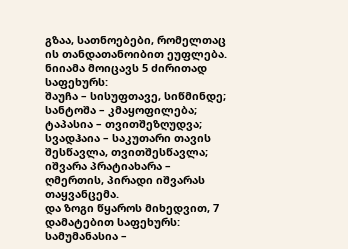გზაა, სათნოებები, რომელთაც ის თანდათანოიბით ეუფლება.
ნიიამა მოიცავს 5 ძირითად საფეხურს:
შაუჩა – სისუფთავე, სიწმინდე;
სანტოშა – კმაყოფილება;
ტაპასია – თვითშეზღუდვა;
სვადჰაია – საკუთარი თავის შესწავლა, თვითშესწავლა;
იშვარა პრატიახარა – ღმერთის, პირადი იშვარას თაყვანცემა.
და ზოგი წყაროს მიხედვით, 7 დამატებით საფეხურს:
სამუმანასია –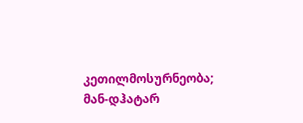კეთილმოსურნეობა;
მან-დჰატარ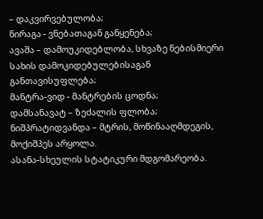– დაკვირვებულობა;
ნირაგა - ვნებათაგან განყენება;
ავაშა – დამოუკიდებლობა, სხვაზე ნებისმიერი სახის დამოკიდებულებისაგან განთავისუფლება;
მანტრა-ვიდ - მანტრების ცოდნა;
დამსანავატ – ზეძალის ფლობა;
ნიშპრატიდვანდა – მტრის, მოწინააღმდეგის, მოქიშპეს არყოლა.
ასანა-სხეულის სტატიკური მდგომარეობა.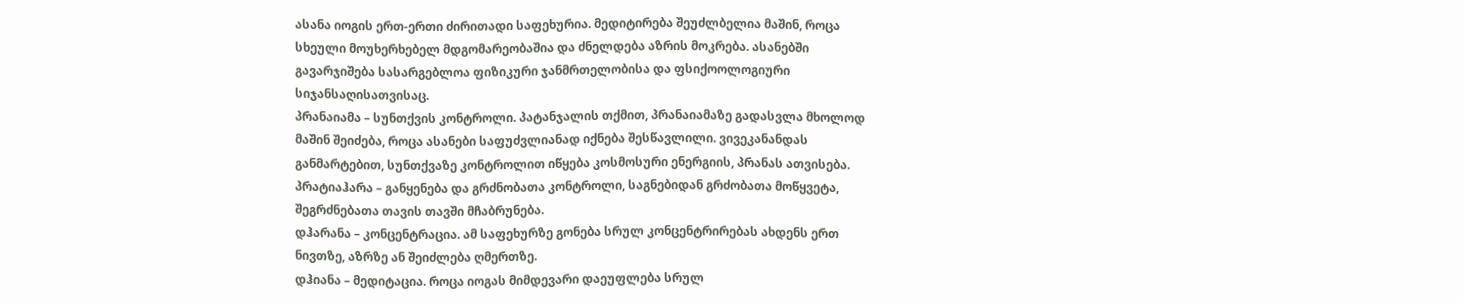ასანა იოგის ერთ-ერთი ძირითადი საფეხურია. მედიტირება შეუძლბელია მაშინ, როცა სხეული მოუხერხებელ მდგომარეობაშია და ძნელდება აზრის მოკრება. ასანებში გავარჯიშება სასარგებლოა ფიზიკური ჯანმრთელობისა და ფსიქოოლოგიური სიჯანსაღისათვისაც.
პრანაიამა – სუნთქვის კონტროლი. პატანჯალის თქმით, პრანაიამაზე გადასვლა მხოლოდ მაშინ შეიძება, როცა ასანები საფუძვლიანად იქნება შესწავლილი. ვივეკანანდას განმარტებით, სუნთქვაზე კონტროლით იწყება კოსმოსური ენერგიის, პრანას ათვისება.
პრატიაჰარა – განყენება და გრძნობათა კონტროლი, საგნებიდან გრძობათა მოწყვეტა, შეგრძნებათა თავის თავში მჩაბრუნება.
დჰარანა – კონცენტრაცია. ამ საფეხურზე გონება სრულ კონცენტრირებას ახდენს ერთ ნივთზე, აზრზე ან შეიძლება ღმერთზე.
დჰიანა – მედიტაცია. როცა იოგას მიმდევარი დაეუფლება სრულ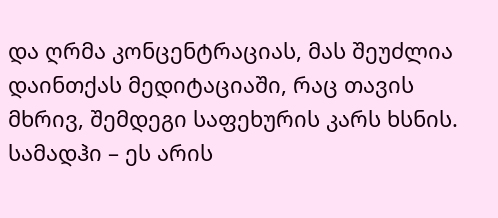და ღრმა კონცენტრაციას, მას შეუძლია დაინთქას მედიტაციაში, რაც თავის მხრივ, შემდეგი საფეხურის კარს ხსნის.
სამადჰი – ეს არის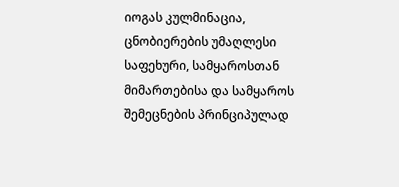იოგას კულმინაცია, ცნობიერების უმაღლესი საფეხური, სამყაროსთან მიმართებისა და სამყაროს შემეცნების პრინციპულად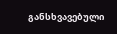განსხვავებული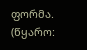ფორმა. (წყარო: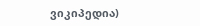ვიკიპედია)